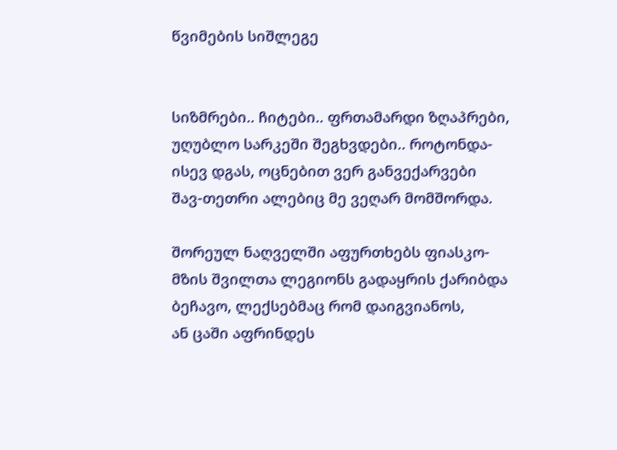წვიმების სიშლეგე


სიზმრები.. ჩიტები.. ფრთამარდი ზღაპრები,
უღუბლო სარკეში შეგხვდები.. როტონდა-
ისევ დგას, ოცნებით ვერ განვექარვები
შავ-თეთრი ალებიც მე ვეღარ მომშორდა.

შორეულ ნაღველში აფურთხებს ფიასკო-
მზის შვილთა ლეგიონს გადაყრის ქარიბდა
ბეჩავო, ლექსებმაც რომ დაიგვიანოს,
ან ცაში აფრინდეს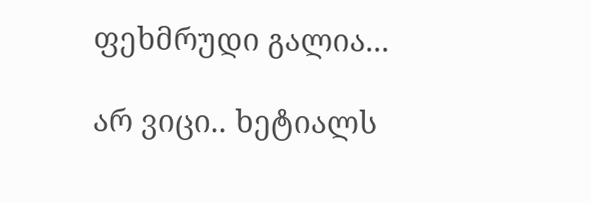ფეხმრუდი გალია...

არ ვიცი.. ხეტიალს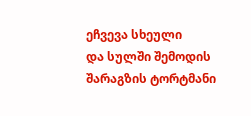ეჩვევა სხეული
და სულში შემოდის შარაგზის ტორტმანი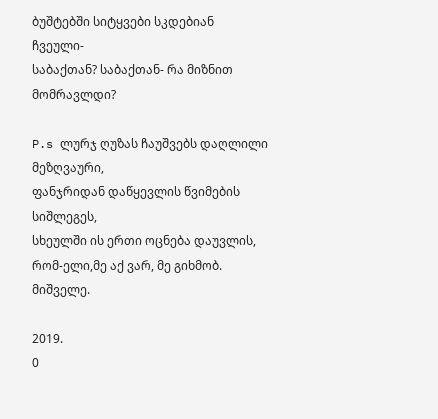ბუშტებში სიტყვები სკდებიან ჩვეული-
საბაქთან? საბაქთან- რა მიზნით მომრავლდი?

P.s ლურჯ ღუზას ჩაუშვებს დაღლილი მეზღვაური,
ფანჯრიდან დაწყევლის წვიმების სიშლეგეს,
სხეულში ის ერთი ოცნება დაუვლის,
რომ-ელი,მე აქ ვარ, მე გიხმობ. მიშველე.

2019.
0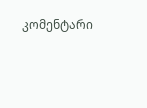კომენტარი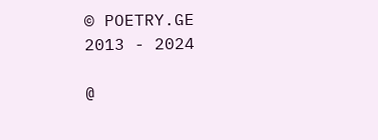© POETRY.GE 2013 - 2024

@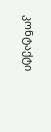კონტაქტი